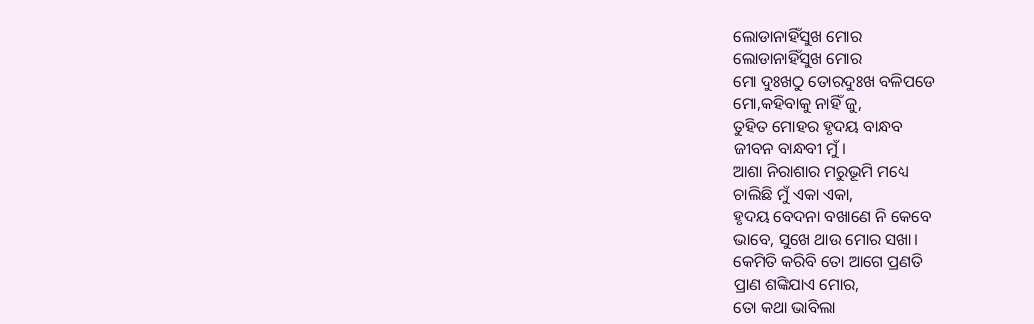ଲୋଡାନାହିଁସୁଖ ମୋର
ଲୋଡାନାହିଁସୁଖ ମୋର
ମୋ ଦୁଃଖଠୁ ତୋରଦୁଃଖ ବଳିପଡେ
ମୋ,କହିବାକୁ ନାହିଁ ଜୁ,
ତୁହିତ ମୋହର ହୃଦୟ ବାନ୍ଧବ
ଜୀବନ ବାନ୍ଧବୀ ମୁଁ।
ଆଶା ନିରାଶାର ମରୁଭୂମି ମଧ୍ୟେ
ଚାଲିଛି ମୁଁ ଏକା ଏକା,
ହୃଦୟ ବେଦନା ବଖାଣେ ନି କେବେ
ଭାବେ, ସୁଖେ ଥାଉ ମୋର ସଖା।
କେମିତି କରିବି ତୋ ଆଗେ ପ୍ରଣତି
ପ୍ରାଣ ଶଙ୍କିଯାଏ ମୋର,
ତୋ କଥା ଭାବିଲା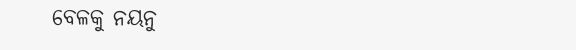ବେଳକୁ ନୟନୁ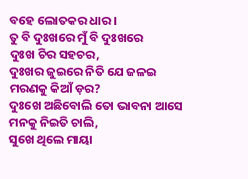ବହେ ଲୋତକର ଧାର ।
ତୁ ବି ଦୁଃଖରେ ମୁଁ ବି ଦୁଃଖରେ
ଦୁଃଖ ଚିର ସହଚର,
ଦୁଃଖର ଜୁଇରେ ନିତି ଯେ ଜଳଇ
ମରଣକୁ କିଆଁ ଡ଼ର?
ଦୁଃଖେ ଅଛିବୋଲି ତୋ ଭାବନା ଆସେ
ମନକୁ ନିଇତି ଚାଲି,
ସୁଖେ ଥିଲେ ମାୟା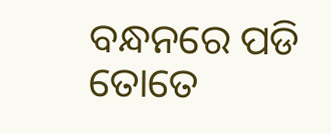ବନ୍ଧନରେ ପଡି
ତୋତେ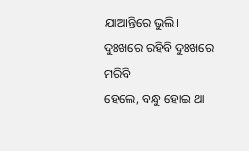ଯାଆନ୍ତିରେ ଭୁଲି।
ଦୁଃଖରେ ରହିବି ଦୁଃଖରେ ମରିବି
ହେଲେ, ବନ୍ଧୁ ହୋଇ ଥା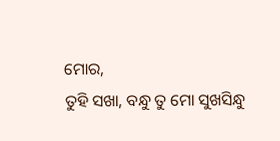ମୋର,
ତୁହି ସଖା, ବନ୍ଧୁ ତୁ ମୋ ସୁଖସିନ୍ଧୁ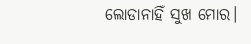ଲୋଡାନାହିଁ ସୁଖ ମୋର।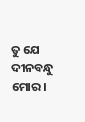ତୁ ଯେ ଦୀନବନ୍ଧୁ ମୋର।